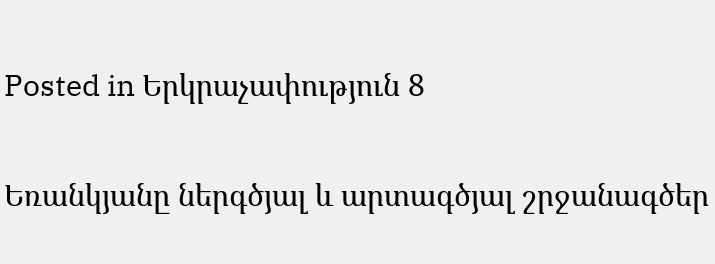Posted in Երկրաչափություն 8

Եռանկյանը ներգծյալ և արտագծյալ շրջանագծեր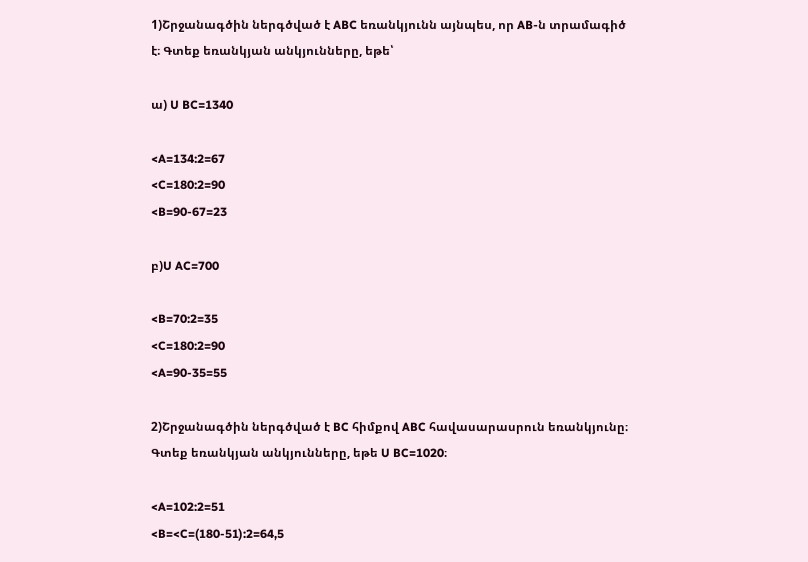1)Շրջանագծին ներգծված է ABC եռանկյունն այնպես, որ AB-ն տրամագիծ է։ Գտեք եռանկյան անկյունները, եթե՝

ա) U BC=1340

<A=134:2=67
<C=180:2=90
<B=90-67=23

բ)U AC=700

<B=70:2=35
<C=180:2=90
<A=90-35=55

2)Շրջանագծին ներգծված է BC հիմքով ABC հավասարասրուն եռանկյունը։ Գտեք եռանկյան անկյունները, եթե U BC=1020։

<A=102:2=51
<B=<C=(180-51):2=64,5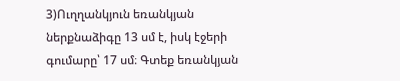3)Ուղղանկյուն եռանկյան ներքնաձիգը 13 սմ է, իսկ էջերի գումարը՝ 17 սմ։ Գտեք եռանկյան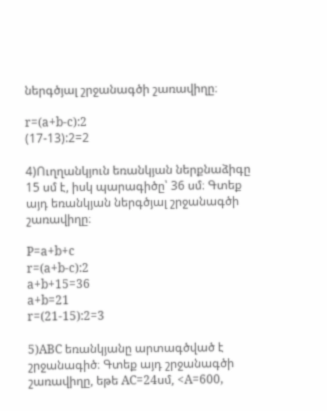ներգծյալ շրջանագծի շառավիղը։

r=(a+b-c):2
(17-13):2=2

4)Ուղղանկյուն եռանկյան ներքնաձիգը 15 սմ է, իսկ պարագիծը՝ 36 սմ։ Գտեք այդ եռանկյան ներգծյալ շրջանագծի շառավիղը։

P=a+b+c
r=(a+b-c):2
a+b+15=36
a+b=21
r=(21-15):2=3

5)ABC եռանկյանը արտագծված է շրջանագիծ։ Գտեք այդ շրջանագծի շառավիղը, եթե AC=24սմ, <A=600,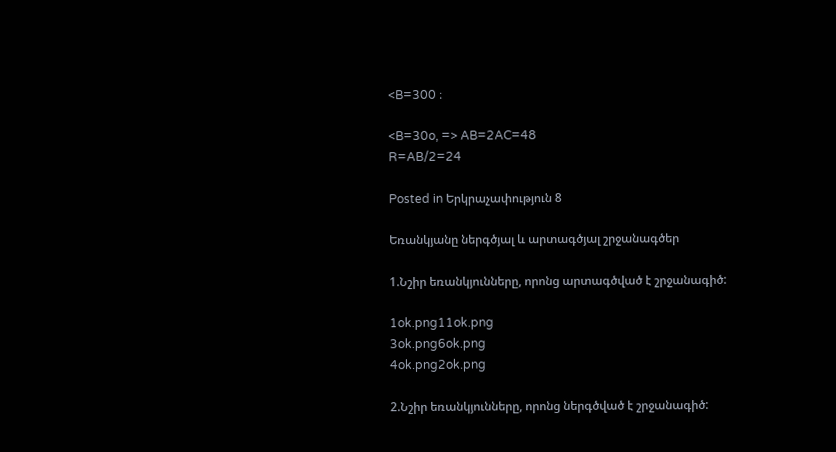<B=300 ։

<B=30o, => AB=2AC=48
R=AB/2=24

Posted in Երկրաչափություն 8

Եռանկյանը ներգծյալ և արտագծյալ շրջանագծեր

1.Նշիր եռանկյունները, որոնց արտագծված է շրջանագիծ:

1ok.png11ok.png
3ok.png6ok.png
4ok.png2ok.png

2.Նշիր եռանկյունները, որոնց ներգծված է շրջանագիծ: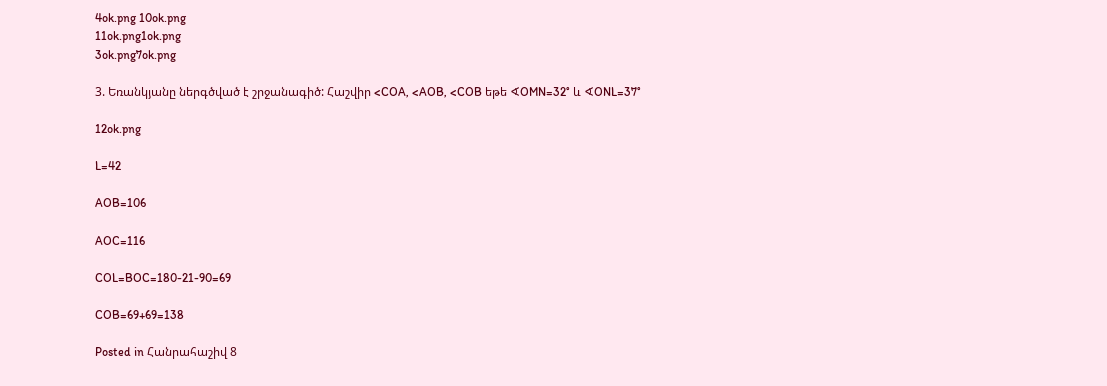4ok.png 10ok.png
11ok.png1ok.png
3ok.png7ok.png

3. Եռանկյանը ներգծված է շրջանագիծ: Հաշվիր <COA, <AOB, <COB եթե ∢OMN=32° և ∢ONL=37°

12ok.png

L=42

AOB=106

AOC=116

COL=BOC=180-21-90=69

COB=69+69=138

Posted in Հանրահաշիվ 8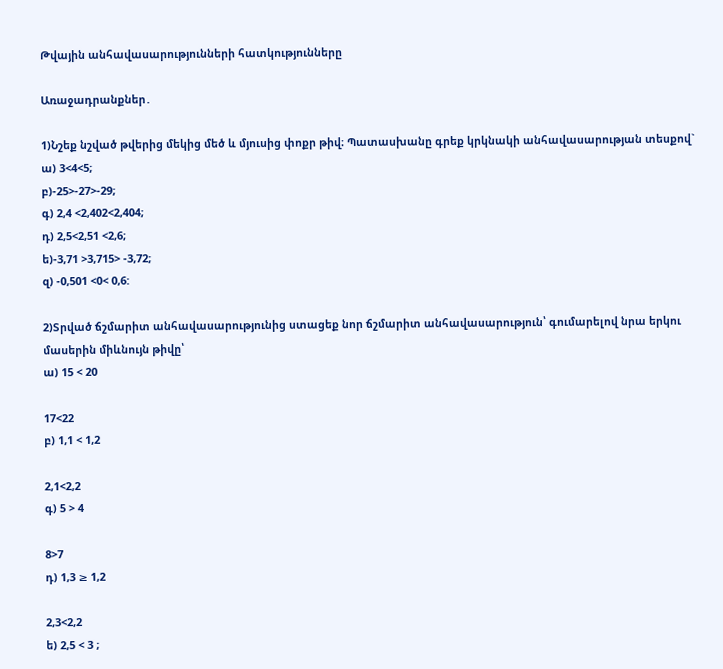Թվային անհավասարությունների հատկությունները

Առաջադրանքներ․

1)Նշեք նշված թվերից մեկից մեծ և մյուսից փոքր թիվ։ Պատասխանը գրեք կրկնակի անհավասարության տեսքով`
ա) 3<4<5;
բ)-25>-27>-29;
գ) 2,4 <2,402<2,404;
դ) 2,5<2,51 <2,6;
ե)-3,71 >3,715> -3,72;
զ) -0,501 <0< 0,6:

2)Տրված ճշմարիտ անհավասարությունից ստացեք նոր ճշմարիտ անհավասարություն՝ գումարելով նրա երկու մասերին միևնույն թիվը՝
ա) 15 < 20

17<22
բ) 1,1 < 1,2

2,1<2,2
գ) 5 > 4

8>7
դ) 1,3 ≥ 1,2

2,3<2,2
ե) 2,5 < 3 ;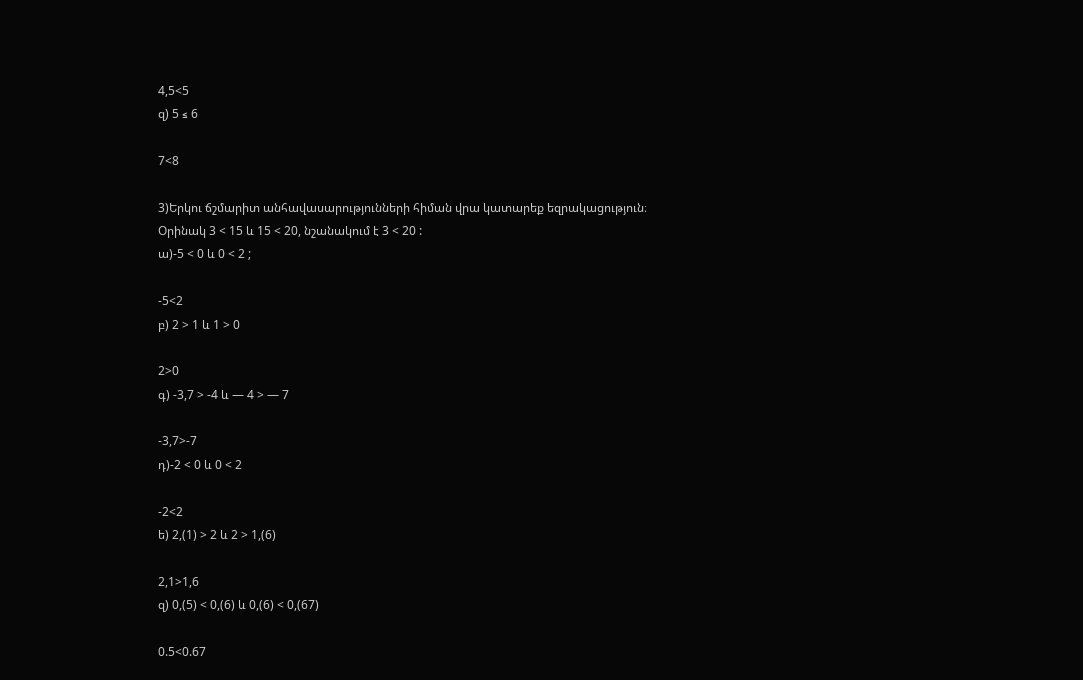4,5<5
զ) 5 ≤ 6

7<8

3)Երկու ճշմարիտ անհավասարությունների հիման վրա կատարեք եզրակացություն։
Օրինակ 3 < 15 և 15 < 20, նշանակում է 3 < 20 :
ա)-5 < 0 և 0 < 2 ;

-5<2
բ) 2 > 1 և 1 > 0

2>0
գ) -3,7 > -4 և — 4 > — 7

-3,7>-7
դ)-2 < 0 և 0 < 2

-2<2
ե) 2,(1) > 2 և 2 > 1,(6)

2,1>1,6
զ) 0,(5) < 0,(6) և 0,(6) < 0,(67)

0.5<0.67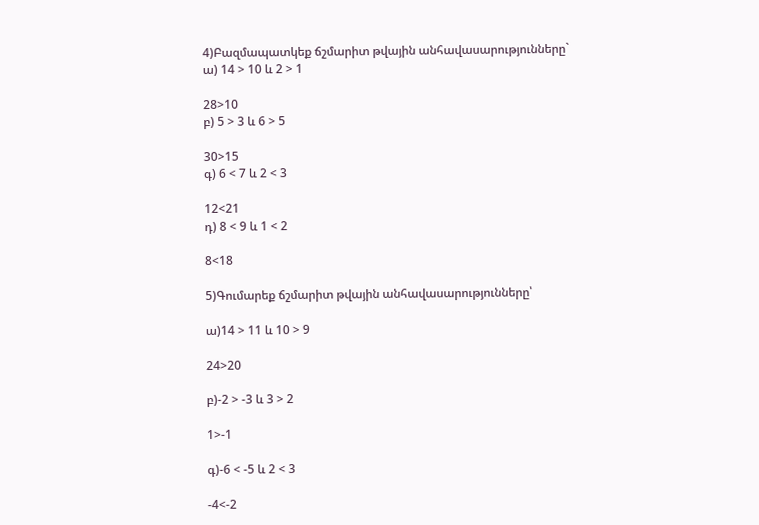4)Բազմապատկեք ճշմարիտ թվային անհավասարությունները`
ա) 14 > 10 և 2 > 1

28>10
բ) 5 > 3 և 6 > 5

30>15
գ) 6 < 7 և 2 < 3

12<21
դ) 8 < 9 և 1 < 2

8<18

5)Գումարեք ճշմարիտ թվային անհավասարությունները՝

ա)14 > 11 և 10 > 9

24>20

բ)-2 > -3 և 3 > 2

1>-1

գ)-6 < -5 և 2 < 3

-4<-2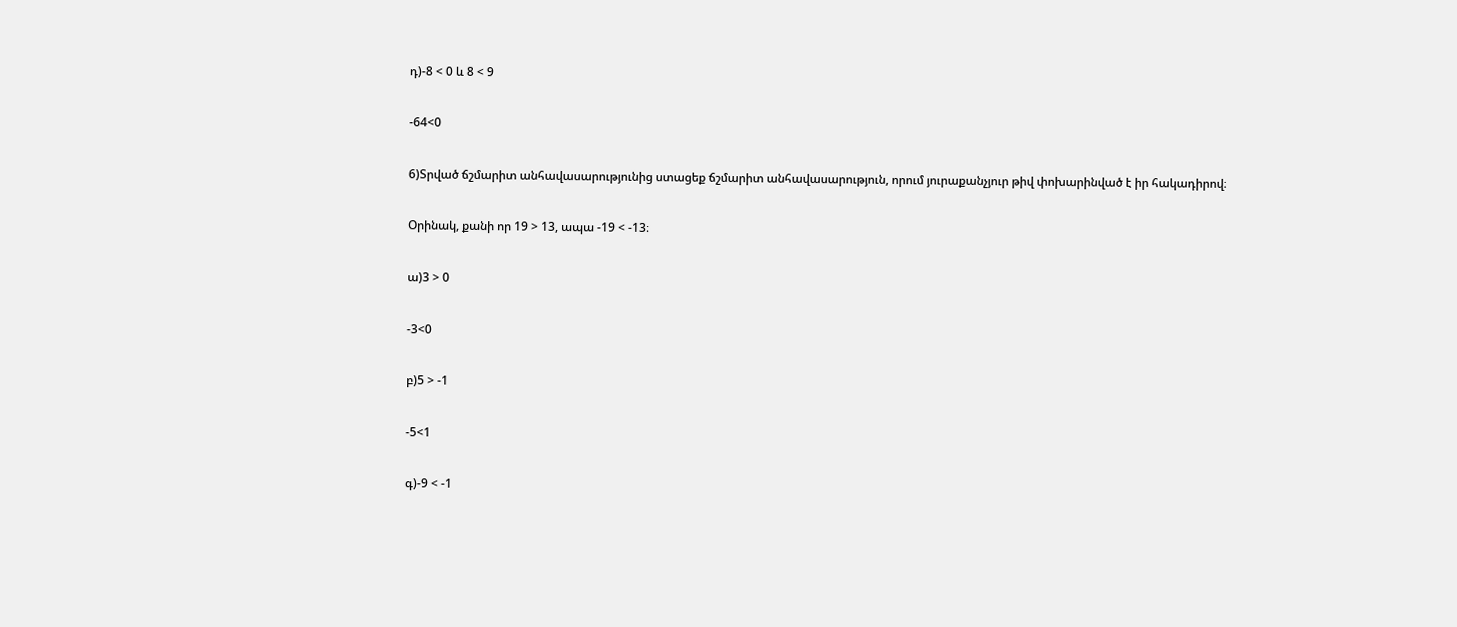դ)-8 < 0 և 8 < 9

-64<0

6)Տրված ճշմարիտ անհավասարությունից ստացեք ճշմարիտ անհավասարություն, որում յուրաքանչյուր թիվ փոխարինված է իր հակադիրով։

Օրինակ, քանի որ 19 > 13, ապա -19 < -13։

ա)3 > 0

-3<0

բ)5 > -1

-5<1

գ)-9 < -1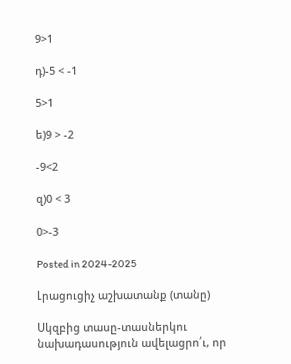9>1

դ)-5 < -1

5>1

ե)9 > -2

-9<2

զ)0 < 3

0>-3

Posted in 2024-2025

Լրացուցիչ աշխատանք (տանը)

Սկզբից տասը-տասներկու նախադասություն ավելացրո՛ւ, որ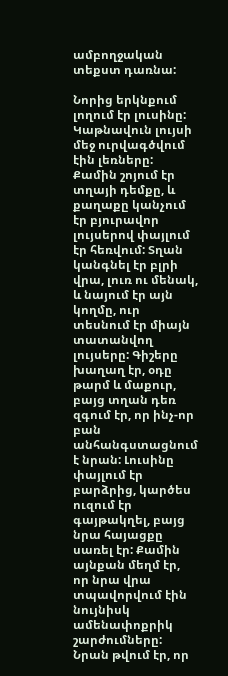ամբողջական տեքստ դառնա:

Նորից երկնքում լողում էր լուսինը: Կաթնավուն լույսի մեջ ուրվագծվում էին լեռները:  Քամին շոյում էր տղայի դեմքը, և քաղաքը կանչում էր բյուրավոր լույսերով փայլում էր հեռվում: Տղան կանգնել էր բլրի վրա, լուռ ու մենակ, և նայում էր այն կողմը, ուր տեսնում էր միայն տատանվող լույսերը: Գիշերը խաղաղ էր, օդը թարմ և մաքուր, բայց տղան դեռ զգում էր, որ ինչ-որ բան անհանգստացնում է նրան: Լուսինը փայլում էր բարձրից, կարծես ուզում էր գայթակղել, բայց նրա հայացքը սառել էր: Քամին այնքան մեղմ էր, որ նրա վրա տպավորվում էին նույնիսկ ամենափոքրիկ շարժումները: Նրան թվում էր, որ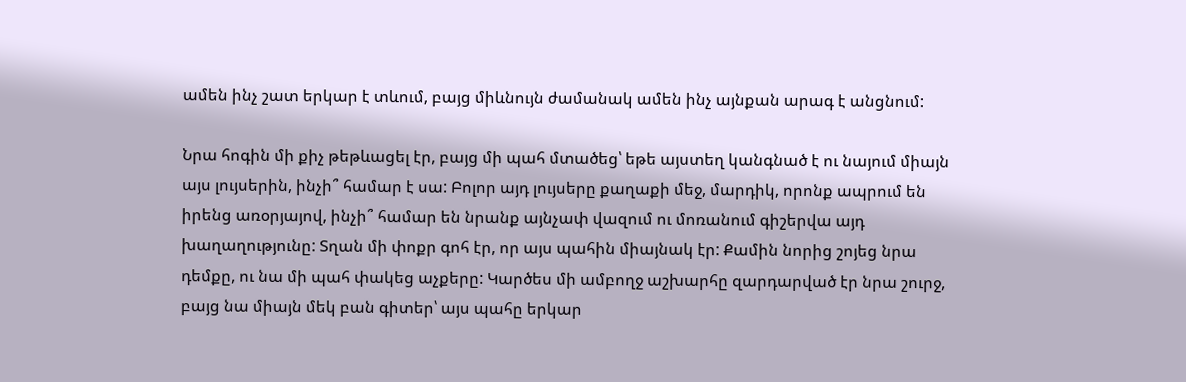ամեն ինչ շատ երկար է տևում, բայց միևնույն ժամանակ ամեն ինչ այնքան արագ է անցնում:

Նրա հոգին մի քիչ թեթևացել էր, բայց մի պահ մտածեց՝ եթե այստեղ կանգնած է ու նայում միայն այս լույսերին, ինչի՞ համար է սա: Բոլոր այդ լույսերը քաղաքի մեջ, մարդիկ, որոնք ապրում են իրենց առօրյայով, ինչի՞ համար են նրանք այնչափ վազում ու մոռանում գիշերվա այդ խաղաղությունը: Տղան մի փոքր գոհ էր, որ այս պահին միայնակ էր: Քամին նորից շոյեց նրա դեմքը, ու նա մի պահ փակեց աչքերը: Կարծես մի ամբողջ աշխարհը զարդարված էր նրա շուրջ, բայց նա միայն մեկ բան գիտեր՝ այս պահը երկար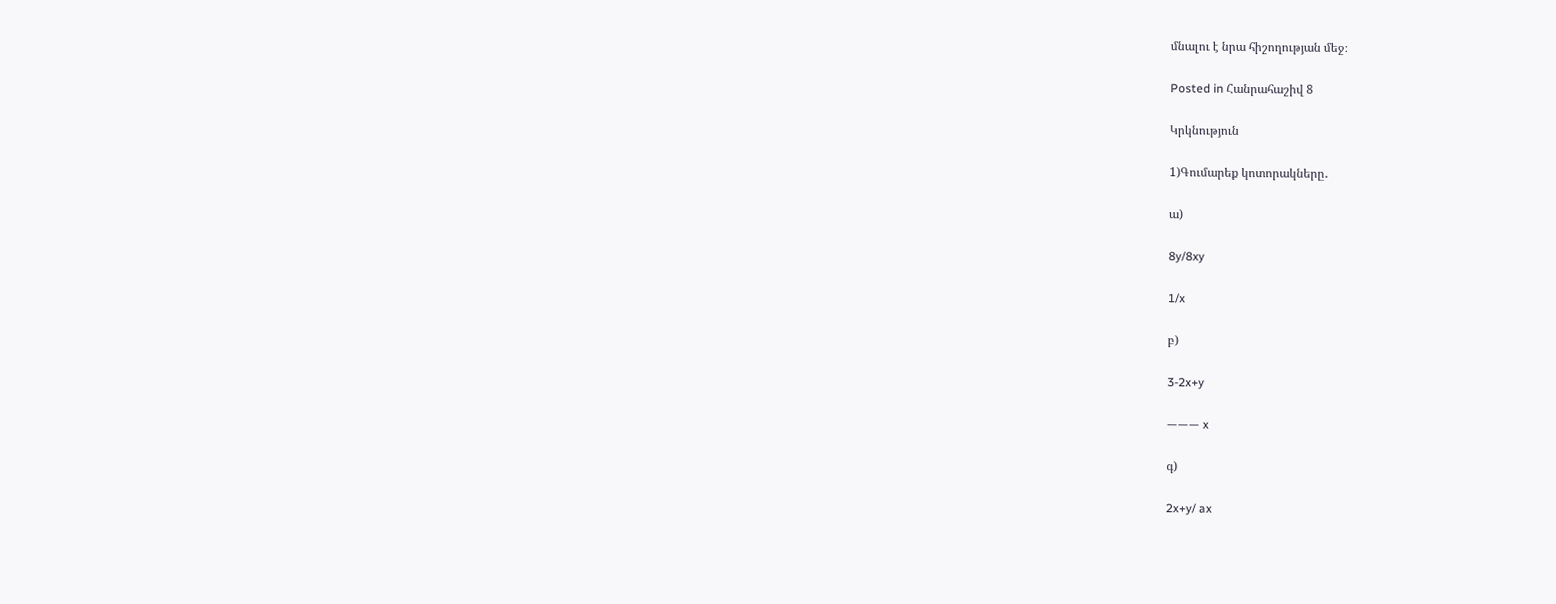մնալու է նրա հիշողության մեջ։

Posted in Հանրահաշիվ 8

Կրկնություն

1)Գումարեք կոտորակները․

ա)

8y/8xy

1/x

բ)

3-2x+y

——— x

գ)

2x+y/ ax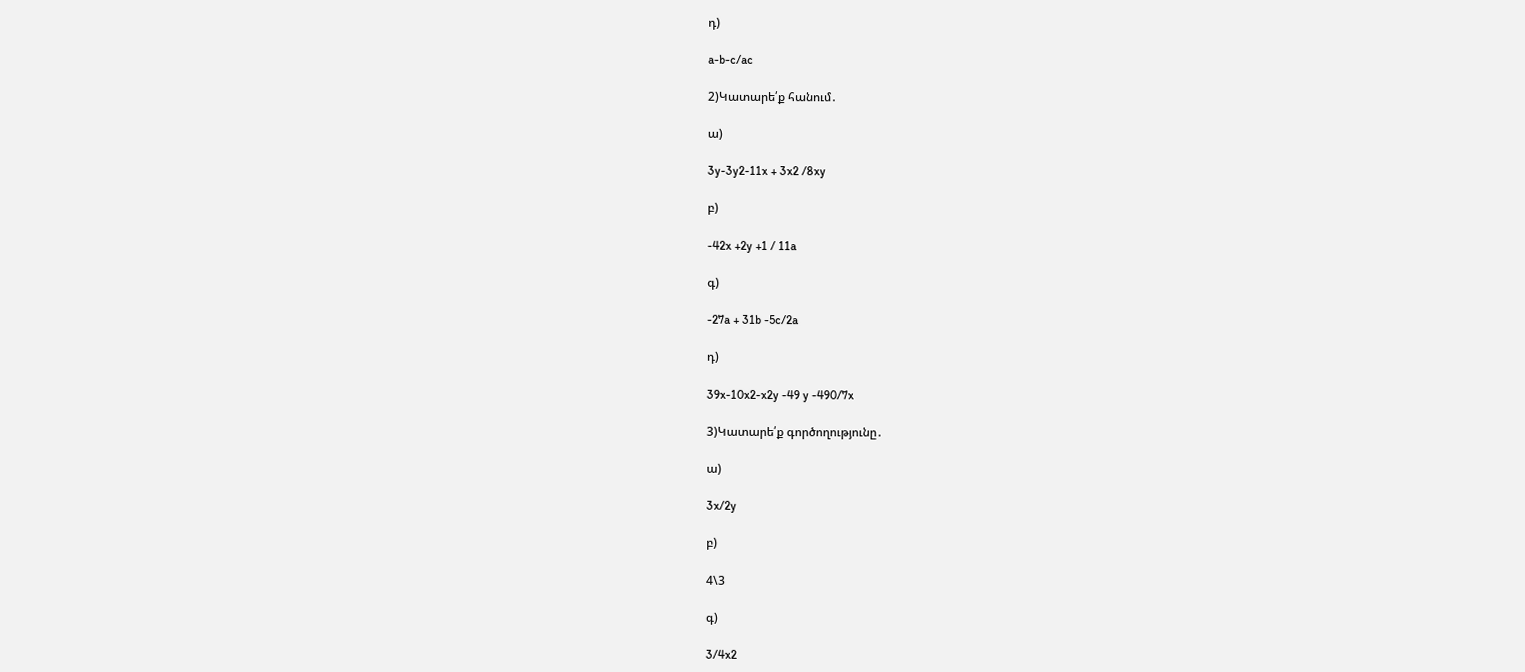դ)

a-b-c/ac

2)Կատարե՛ք հանում․

ա)

3y-3y2-11x + 3x2 /8xy

բ)

-42x +2y +1 / 11a

գ)

-27a + 31b -5c/2a

դ)

39x-10x2-x2y -49 y -490/7x

3)Կատարե՛ք գործողությունը․

ա)

3x/2y

բ)

4\3

գ)

3/4x2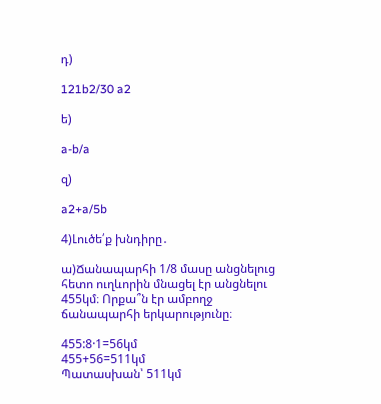դ)

121b2/30 a2

ե)

a-b/a

զ)

a2+a/5b

4)Լուծե՛ք խնդիրը․

ա)Ճանապարհի 1/8 մասը անցնելուց հետո ուղևորին մնացել էր անցնելու 455կմ։ Որքա՞ն էր ամբողջ ճանապարհի երկարությունը։

455:8·1=56կմ
455+56=511կմ
Պատասխան՝ 511կմ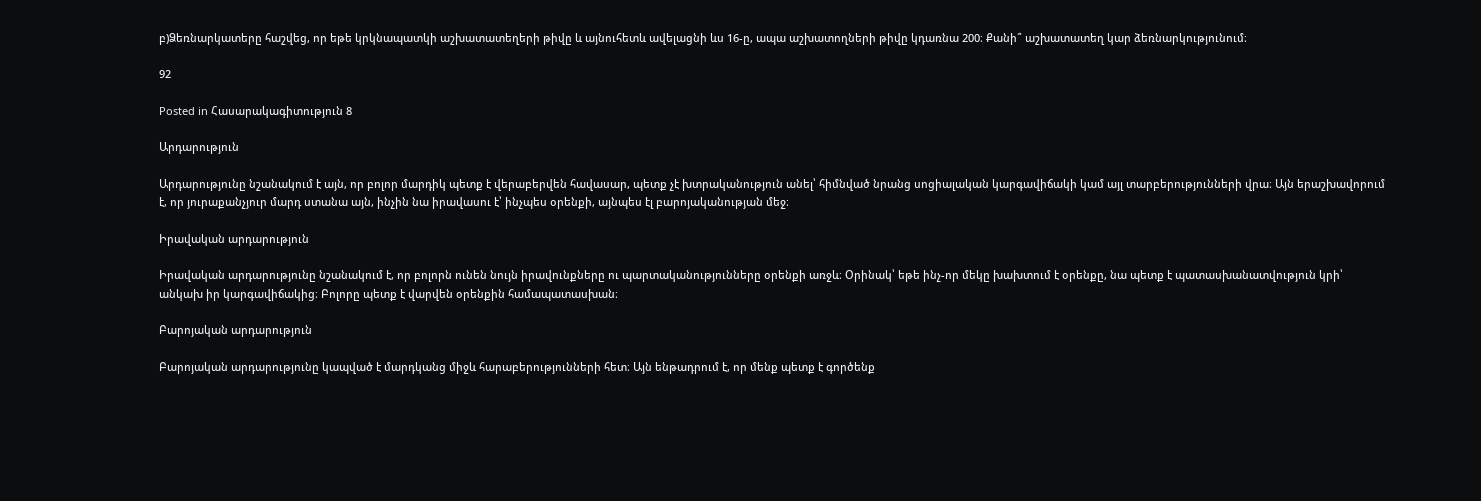բ)Ձեռնարկատերը հաշվեց, որ եթե կրկնապատկի աշխատատեղերի թիվը և այնուհետև ավելացնի ևս 16-ը, ապա աշխատողների թիվը կդառնա 200։ Քանի՞ աշխատատեղ կար ձեռնարկությունում։

92

Posted in Հասարակագիտություն 8

Արդարություն

Արդարությունը նշանակում է այն, որ բոլոր մարդիկ պետք է վերաբերվեն հավասար, պետք չէ խտրականություն անել՝ հիմնված նրանց սոցիալական կարգավիճակի կամ այլ տարբերությունների վրա։ Այն երաշխավորում է, որ յուրաքանչյուր մարդ ստանա այն, ինչին նա իրավասու է՝ ինչպես օրենքի, այնպես էլ բարոյականության մեջ։

Իրավական արդարություն

Իրավական արդարությունը նշանակում է, որ բոլորն ունեն նույն իրավունքները ու պարտականությունները օրենքի առջև։ Օրինակ՝ եթե ինչ-որ մեկը խախտում է օրենքը, նա պետք է պատասխանատվություն կրի՝ անկախ իր կարգավիճակից։ Բոլորը պետք է վարվեն օրենքին համապատասխան։

Բարոյական արդարություն

Բարոյական արդարությունը կապված է մարդկանց միջև հարաբերությունների հետ։ Այն ենթադրում է, որ մենք պետք է գործենք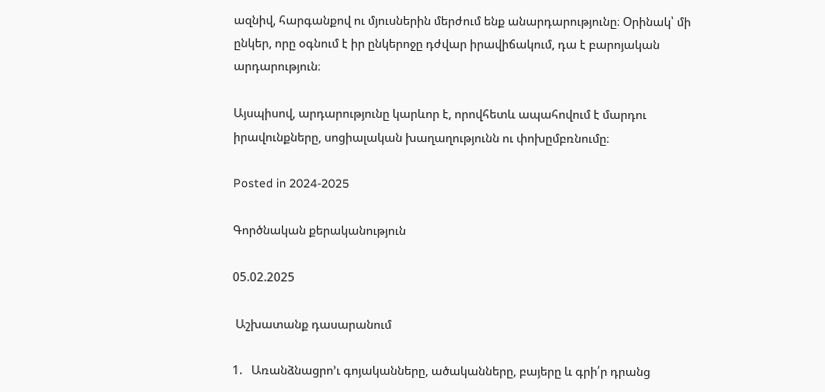ազնիվ, հարգանքով ու մյուսներին մերժում ենք անարդարությունը։ Օրինակ՝ մի ընկեր, որը օգնում է իր ընկերոջը դժվար իրավիճակում, դա է բարոյական արդարություն։

Այսպիսով, արդարությունը կարևոր է, որովհետև ապահովում է մարդու իրավունքները, սոցիալական խաղաղությունն ու փոխըմբռնումը։

Posted in 2024-2025

Գործնական քերականություն

05.02.2025

 Աշխատանք դասարանում

1.   Առանձնացրո’ւ գոյականները, ածականները, բայերը և գրի՛ր դրանց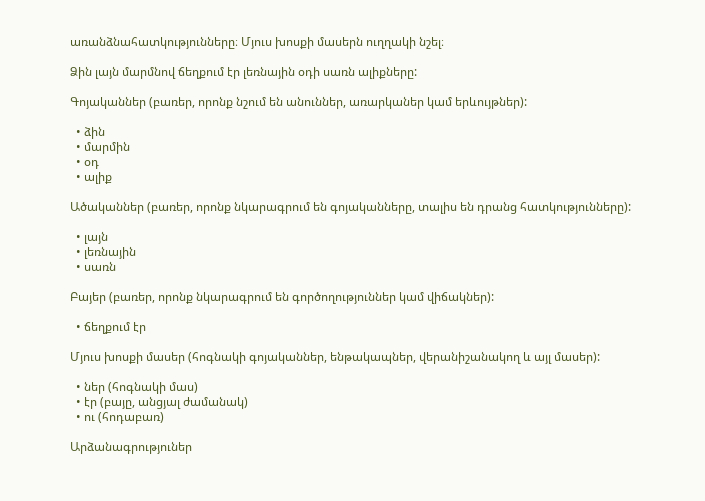առանձնահատկությունները։ Մյուս խոսքի մասերն ուղղակի նշել։

Ձին լայն մարմնով ճեղքում էր լեռնային օդի սառն ալիքները:

Գոյականներ (բառեր, որոնք նշում են անուններ, առարկաներ կամ երևույթներ):

  • ձին
  • մարմին
  • օդ
  • ալիք

Ածականներ (բառեր, որոնք նկարագրում են գոյականները, տալիս են դրանց հատկությունները):

  • լայն
  • լեռնային
  • սառն

Բայեր (բառեր, որոնք նկարագրում են գործողություններ կամ վիճակներ):

  • ճեղքում էր

Մյուս խոսքի մասեր (հոգնակի գոյականներ, ենթակապներ, վերանիշանակող և այլ մասեր):

  • ներ (հոգնակի մաս)
  • էր (բայը, անցյալ ժամանակ)
  • ու (հոդաբառ)

Արձանագրություներ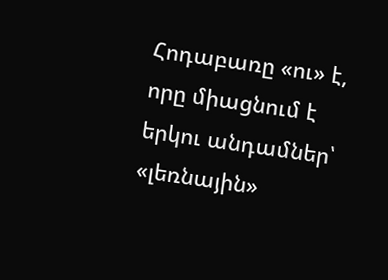Հոդաբառը «ու» է, որը միացնում է երկու անդամներ՝ «լեռնային»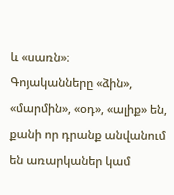և «սառն»։
Գոյականները «ձին», «մարմին», «օդ», «ալիք» են, քանի որ դրանք անվանում են առարկաներ կամ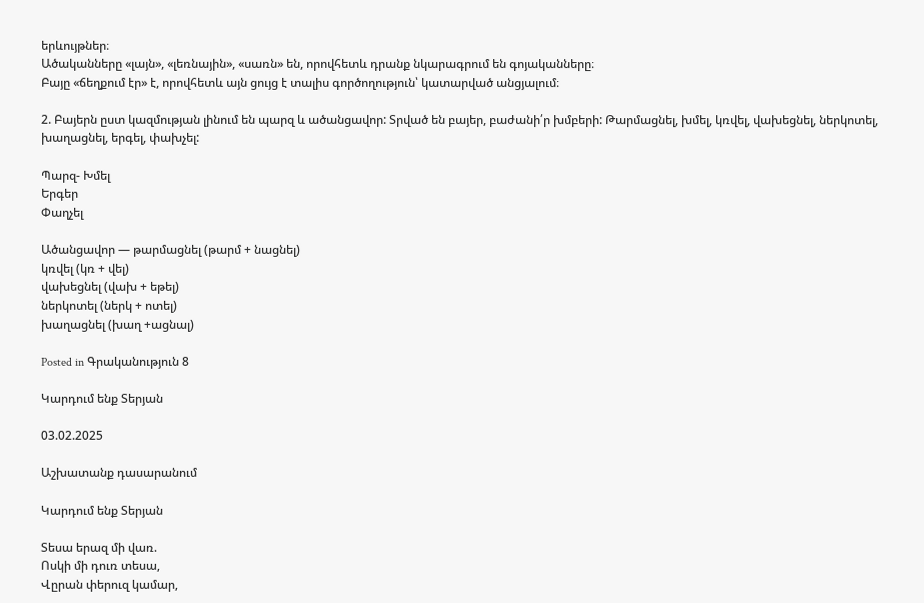երևույթներ։
Ածականները «լայն», «լեռնային», «սառն» են, որովհետև դրանք նկարագրում են գոյականները։
Բայը «ճեղքում էր» է, որովհետև այն ցույց է տալիս գործողություն՝ կատարված անցյալում։

2. Բայերն ըստ կազմության լինում են պարզ և ածանցավոր: Տրված են բայեր, բաժանի՛ր խմբերի: Թարմացնել, խմել, կռվել, վախեցնել, ներկոտել, խաղացնել, երգել, փախչել:

Պարզ- Խմել
Երգեր
Փաղչել

Ածանցավոր — թարմացնել (թարմ + նացնել)
կռվել (կռ + վել)
վախեցնել (վախ + եթել)
ներկոտել (ներկ + ոտել)
խաղացնել (խաղ +ացնալ)

Posted in Գրականություն 8

Կարդում ենք Տերյան

03.02.2025

Աշխատանք դասարանում

Կարդում ենք Տերյան

Տեսա երազ մի վառ.
Ոսկի մի դուռ տեսա,
Վըրան փերուզ կամար,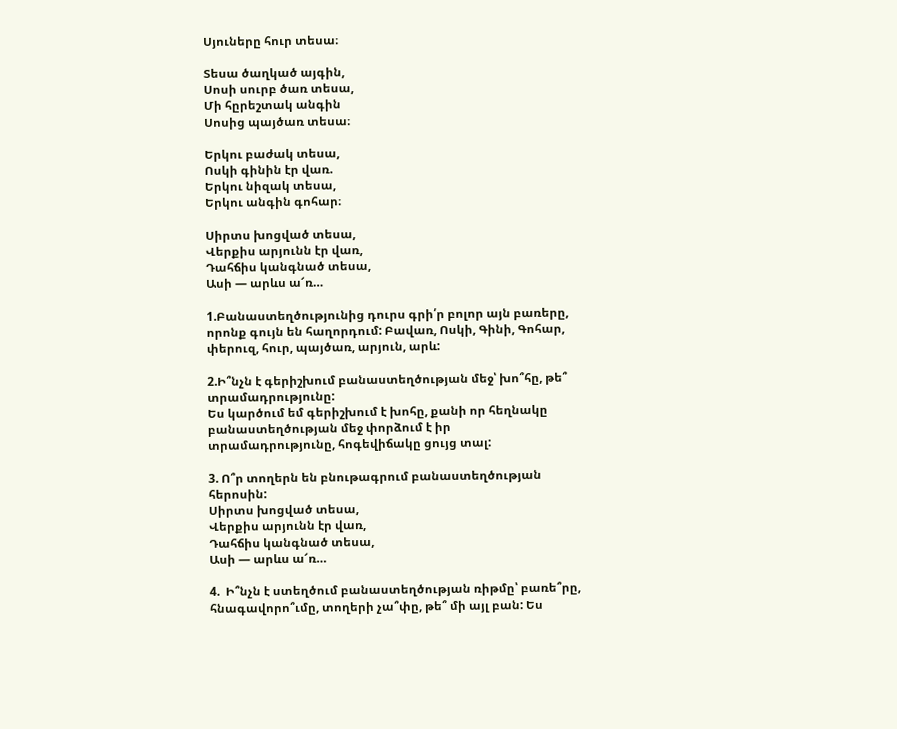Սյուները հուր տեսա։

Տեսա ծաղկած այգին,
Սոսի սուրբ ծառ տեսա,
Մի հըրեշտակ անգին
Սոսից պայծառ տեսա։

Երկու բաժակ տեսա,
Ոսկի գինին էր վառ.
Երկու նիզակ տեսա,
Երկու անգին գոհար։

Սիրտս խոցված տեսա,
Վերքիս արյունն էր վառ,
Դահճիս կանգնած տեսա,
Ասի — արևս ա՜ռ…

1.Բանաստեղծությունից դուրս գրի՛ր բոլոր այն բառերը, որոնք գույն են հաղորդում: Բավառ, Ոսկի, Գինի, Գոհար, փերուզ, հուր, պայծառ, արյուն, արև:

2.Ի՞նչն է գերիշխում բանաստեղծության մեջ՝ խո՞հը, թե՞ տրամադրությունը:
Ես կարծում եմ գերիշխում է խոհը, քանի որ հեղնակը բանաստեղծության մեջ փորձում է իր տրամադրությունը, հոգեվիճակը ցույց տալ:

3. Ո՞ր տողերն են բնութագրում բանաստեղծության հերոսին:
Սիրտս խոցված տեսա,
Վերքիս արյունն էր վառ,
Դահճիս կանգնած տեսա,
Ասի — արևս ա՜ռ…

4.  Ի՞նչն է ստեղծում բանաստեղծության ռիթմը՝ բառե՞րը, հնագավորո՞ւմը, տողերի չա՞փը, թե՞ մի այլ բան: Ես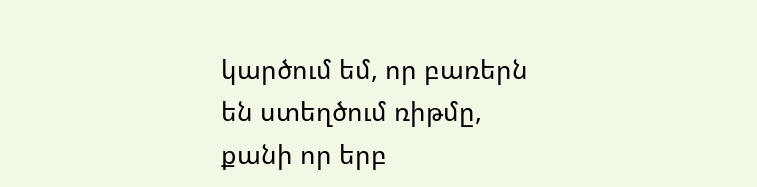կարծում եմ, որ բառերն են ստեղծում ռիթմը, քանի որ երբ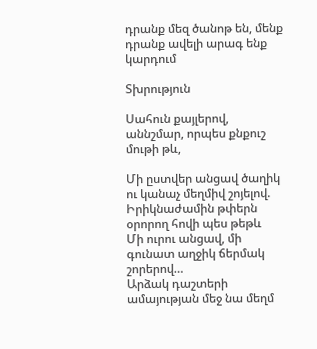դրանք մեզ ծանոթ են, մենք դրանք ավելի արագ ենք կարդում

Տխրություն

Սահուն քայլերով, աննշմար, որպես քնքուշ մութի թև,

Մի ըստվեր անցավ ծաղիկ ու կանաչ մեղմիվ շոյելով.
Իրիկնաժամին թփերն օրորող հովի պես թեթև
Մի ուրու անցավ, մի գունատ աղջիկ ճերմակ շորերով…
Արձակ դաշտերի ամայության մեջ նա մեղմ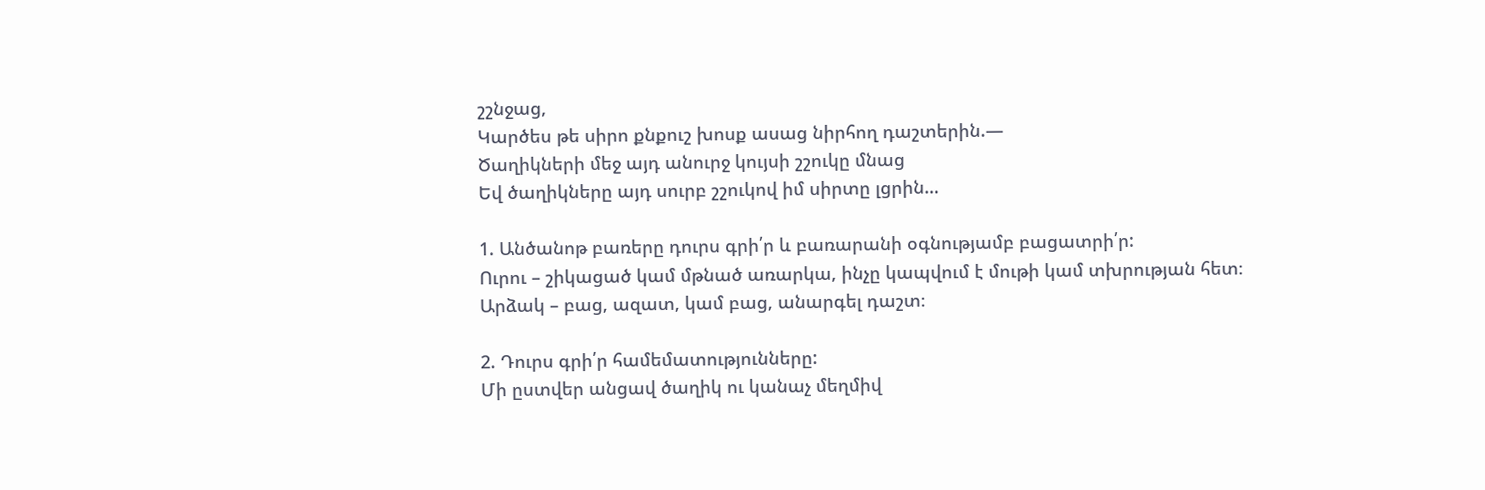շշնջաց,
Կարծես թե սիրո քնքուշ խոսք ասաց նիրհող դաշտերին.—
Ծաղիկների մեջ այդ անուրջ կույսի շշուկը մնաց
Եվ ծաղիկները այդ սուրբ շշուկով իմ սիրտը լցրին…

1. Անծանոթ բառերը դուրս գրի՛ր և բառարանի օգնությամբ բացատրի՛ր:
Ուրու – շիկացած կամ մթնած առարկա, ինչը կապվում է մութի կամ տխրության հետ։
Արձակ – բաց, ազատ, կամ բաց, անարգել դաշտ։

2. Դուրս գրի՛ր համեմատությունները:
Մի ըստվեր անցավ ծաղիկ ու կանաչ մեղմիվ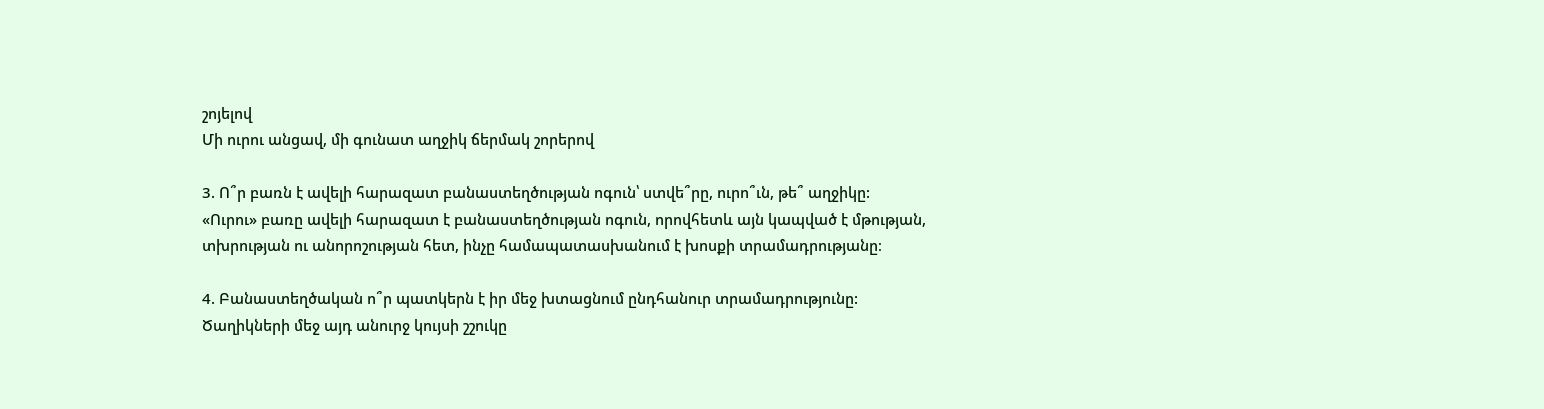շոյելով
Մի ուրու անցավ, մի գունատ աղջիկ ճերմակ շորերով

3. Ո՞ր բառն է ավելի հարազատ բանաստեղծության ոգուն՝ ստվե՞րը, ուրո՞ւն, թե՞ աղջիկը:
«Ուրու» բառը ավելի հարազատ է բանաստեղծության ոգուն, որովհետև այն կապված է մթության, տխրության ու անորոշության հետ, ինչը համապատասխանում է խոսքի տրամադրությանը։

4. Բանաստեղծական ո՞ր պատկերն է իր մեջ խտացնում ընդհանուր տրամադրությունը:
Ծաղիկների մեջ այդ անուրջ կույսի շշուկը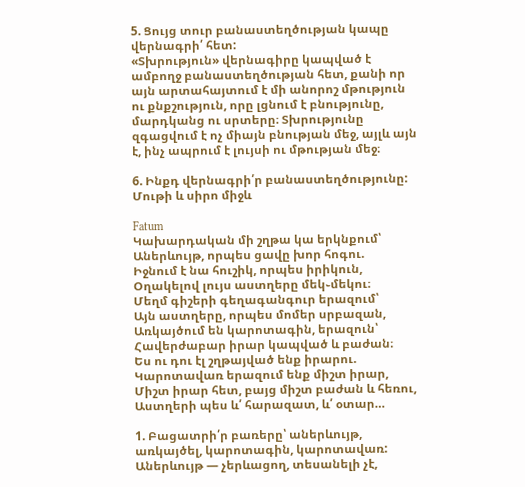5. Ցույց տուր բանաստեղծության կապը վերնագրի՛ հետ:
«Տխրություն» վերնագիրը կապված է ամբողջ բանաստեղծության հետ, քանի որ այն արտահայտում է մի անորոշ մթություն ու քնքշություն, որը լցնում է բնությունը, մարդկանց ու սրտերը։ Տխրությունը զգացվում է ոչ միայն բնության մեջ, այլև այն է, ինչ ապրում է լույսի ու մթության մեջ։

6. Ինքդ վերնագրի՛ր բանաստեղծությունը:
Մութի և սիրո միջև

Fatum
Կախարդական մի շղթա կա երկնքում՝
Աներևույթ, որպես ցավը խոր հոգու.
Իջնում է նա հուշիկ, որպես իրիկուն,
Օղակելով լույս աստղերը մեկ֊մեկու։
Մեղմ գիշերի գեղագանգուր երազում՝
Այն աստղերը, որպես մոմեր սրբազան,
Առկայծում են կարոտագին, երազուն՝
Հավերժաբար իրար կապված և բաժան։
Ես ու դու էլ շղթայված ենք իրարու.
Կարոտավառ երազում ենք միշտ իրար,
Միշտ իրար հետ, բայց միշտ բաժան և հեռու,
Աստղերի պես և՛ հարազատ, և՛ օտար…

1. Բացատրի՛ր բառերը՝ աներևույթ, առկայծել, կարոտագին, կարոտավառ:
Աներևույթ — չերևացող, տեսանելի չէ,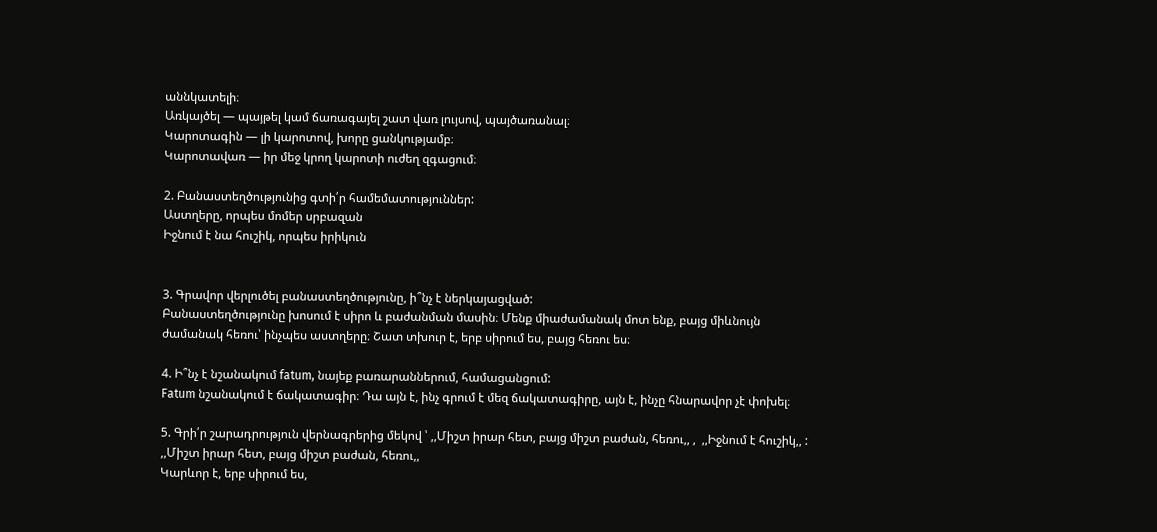աննկատելի։
Առկայծել — պայթել կամ ճառագայել շատ վառ լույսով, պայծառանալ։
Կարոտագին — լի կարոտով, խորը ցանկությամբ։
Կարոտավառ — իր մեջ կրող կարոտի ուժեղ զգացում։

2. Բանաստեղծությունից գտի՛ր համեմատություններ:
Աստղերը, որպես մոմեր սրբազան
Իջնում է նա հուշիկ, որպես իրիկուն


3. Գրավոր վերլուծել բանաստեղծությունը, ի՞նչ է ներկայացված:
Բանաստեղծությունը խոսում է սիրո և բաժանման մասին։ Մենք միաժամանակ մոտ ենք, բայց միևնույն ժամանակ հեռու՝ ինչպես աստղերը։ Շատ տխուր է, երբ սիրում ես, բայց հեռու ես։

4. Ի՞նչ է նշանակում fatum, նայեք բառարաններում, համացանցում:
Fatum նշանակում է ճակատագիր։ Դա այն է, ինչ գրում է մեզ ճակատագիրը, այն է, ինչը հնարավոր չէ փոխել։

5. Գրի՛ր շարադրություն վերնագրերից մեկով ՝ ,,Միշտ իրար հետ, բայց միշտ բաժան, հեռու,, ,  ,,Իջնում է հուշիկ,, :
,,Միշտ իրար հետ, բայց միշտ բաժան, հեռու,,
Կարևոր է, երբ սիրում ես,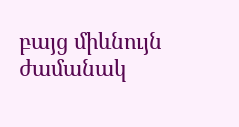բայց միևնույն ժամանակ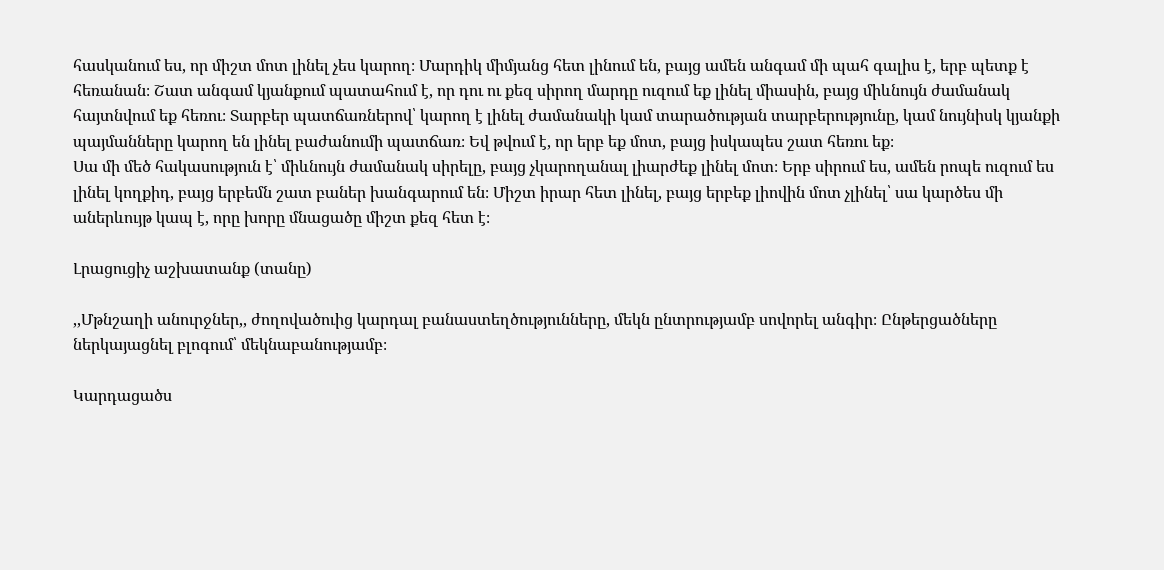հասկանում ես, որ միշտ մոտ լինել չես կարող։ Մարդիկ միմյանց հետ լինում են, բայց ամեն անգամ մի պահ գալիս է, երբ պետք է հեռանան։ Շատ անգամ կյանքում պատահում է, որ դու ու քեզ սիրող մարդը ուզում եք լինել միասին, բայց միևնույն ժամանակ հայտնվում եք հեռու։ Տարբեր պատճառներով՝ կարող է լինել ժամանակի կամ տարածության տարբերությունը, կամ նույնիսկ կյանքի պայմանները կարող են լինել բաժանումի պատճառ։ Եվ թվում է, որ երբ եք մոտ, բայց իսկապես շատ հեռու եք։
Սա մի մեծ հակասություն է՝ միևնույն ժամանակ սիրելը, բայց չկարողանալ լիարժեք լինել մոտ։ Երբ սիրում ես, ամեն րոպե ուզում ես լինել կողքիդ, բայց երբեմն շատ բաներ խանգարում են։ Միշտ իրար հետ լինել, բայց երբեք լիովին մոտ չլինել՝ սա կարծես մի աներևույթ կապ է, որը խորը մնացածը միշտ քեզ հետ է։

Լրացուցիչ աշխատանք (տանը)

,,Մթնշաղի անուրջներ,, ժողովածուից կարդալ բանաստեղծությունները, մեկն ընտրությամբ սովորել անգիր։ Ընթերցածները ներկայացնել բլոգում՝ մեկնաբանությամբ։

Կարդացածս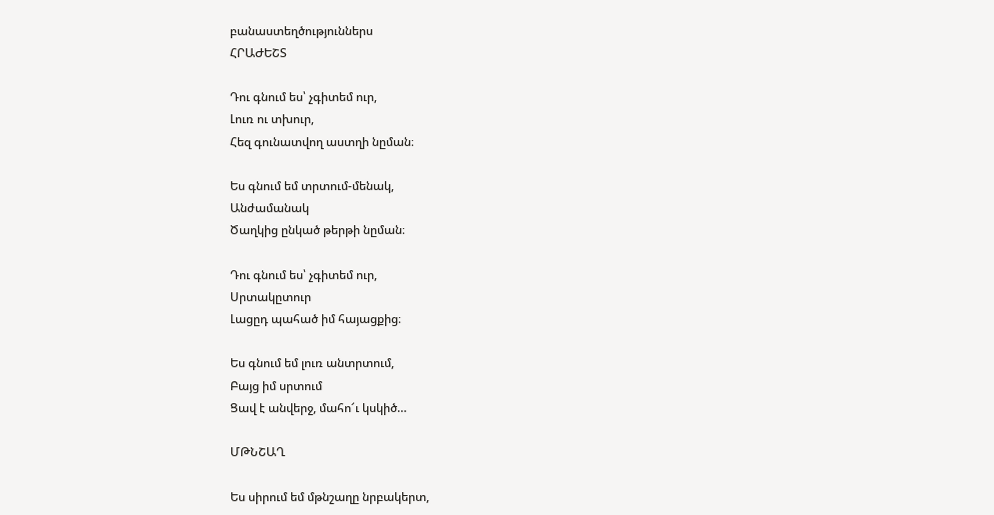բանաստեղծություններս
ՀՐԱԺԵՇՏ

Դու գնում ես՝ չգիտեմ ուր,
Լուռ ու տխուր,
Հեզ գունատվող աստղի նըման։

Ես գնում եմ տրտում-մենակ,
Անժամանակ
Ծաղկից ընկած թերթի նըման։

Դու գնում ես՝ չգիտեմ ուր,
Սրտակըտուր
Լացըդ պահած իմ հայացքից։

Ես գնում եմ լուռ անտրտում,
Բայց իմ սրտում
Ցավ է անվերջ, մահո՜ւ կսկիծ…

ՄԹՆՇԱՂ

Ես սիրում եմ մթնշաղը նրբակերտ,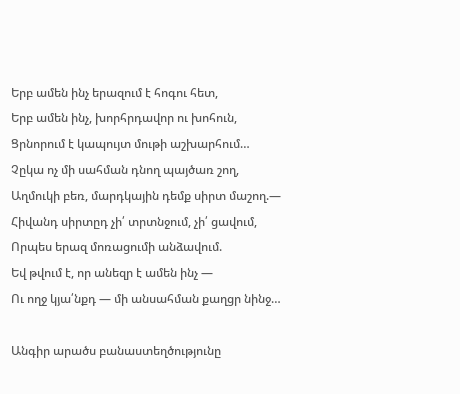Երբ ամեն ինչ երազում է հոգու հետ,
Երբ ամեն ինչ, խորհրդավոր ու խոհուն,
Ցրնորում է կապույտ մութի աշխարհում…
Չըկա ոչ մի սահման դնող պայծառ շող,
Աղմուկի բեռ, մարդկային դեմք սիրտ մաշող.—
Հիվանդ սիրտըդ չի՛ տրտնջում, չի՛ ցավում,
Որպես երազ մոռացումի անձավում.
Եվ թվում է, որ անեզր է ամեն ինչ —
Ու ողջ կյա՛նքդ — մի անսահման քաղցր նինջ…

Անգիր արածս բանաստեղծությունը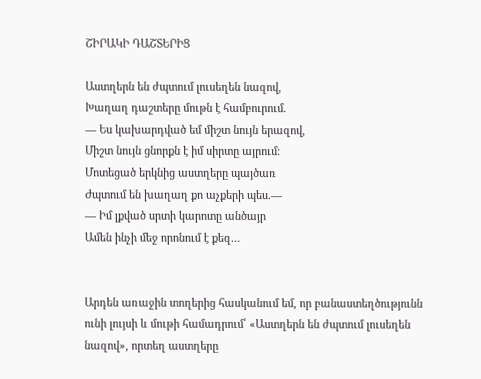ՇԻՐԱԿԻ ԴԱՇՏԵՐԻՑ

Աստղերն են ժպտում լուսեղեն նազով,
Խաղաղ դաշտերը մութն է համբուրում.
— Ես կախարդված եմ միշտ նույն երազով,
Միշտ նույն ցնորքն է իմ սիրտը այրում։
Մոտեցած երկնից աստղերը պայծառ
Ժպտում են խաղաղ քո աչքերի պես.—
— Իմ լքված սրտի կարոտը անծայր
Ամեն ինչի մեջ որոնում է քեզ…


Արդեն առաջին տողերից հասկանում եմ, որ բանաստեղծությունն ունի լույսի և մութի համադրում՝ «Աստղերն են ժպտում լուսեղեն նազով», որտեղ աստղերը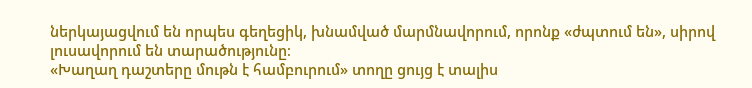ներկայացվում են որպես գեղեցիկ, խնամված մարմնավորում, որոնք «ժպտում են», սիրով լուսավորում են տարածությունը։
«Խաղաղ դաշտերը մութն է համբուրում» տողը ցույց է տալիս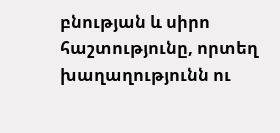բնության և սիրո հաշտությունը, որտեղ խաղաղությունն ու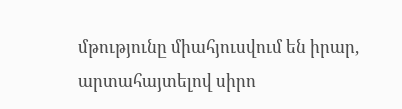մթությունը միահյուսվում են իրար, արտահայտելով սիրո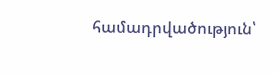համադրվածություն՝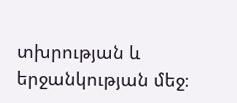տխրության և երջանկության մեջ։